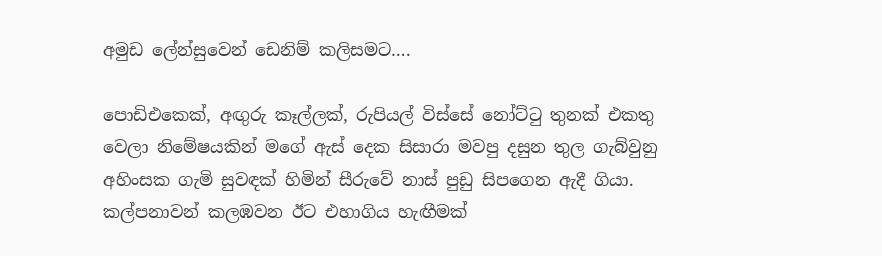අමුඩ ලේන්සුවෙන් ඩෙනිම් කලිසමට….

පොඩිඑකෙක්, අඟුරු කෑල්ලක්, රුපියල් විස්සේ නෝට්ටු තුනක් එකතු වෙලා නිමේෂයකින් මගේ ඇස් දෙක සිසාරා මවපු දසුන තුල ගැබ්වුනු අහිංසක ගැමි සුවඳක් හිමින් සීරුවේ නාස් පුඩු සිපගෙන ඇදී ගියා. කල්පනාවන් කලඹවන ඊට එහාගිය හැඟීමක්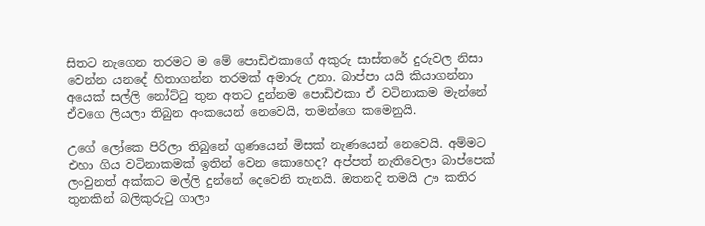සිතට නැගෙන තරමට ම මේ පොඩිඑකාගේ අකුරු සාස්තරේ දුරුවල නිසා වෙන්න යනදේ හිතාගන්න තරමක් අමාරු උනා. බාප්පා යයි කියාගන්නා අයෙක් සල්ලි නෝට්ටු තුන අතට දුන්නම පොඩිඑකා ඒ වටිනාකම මැන්නේ ඒවගෙ ලියලා තිබුන අංකයෙන් නෙවෙයි, තමන්ගෙ කමෙනුයි.

උගේ ලෝකෙ පිරිලා තිබුනේ ගුණයෙන් මිසක් නැණයෙන් නෙවෙයි. අම්මට එහා ගිය වටිනාකමක් ඉතින් වෙන කොහෙද? අප්පත් නැතිවෙලා බාප්පෙක් ලංවුනත් අක්කට මල්ලි දුන්නේ දෙවෙනි තැනයි. ඔතනදි තමයි ඌ කතිර තුනකින් බලිකුරුටු ගාලා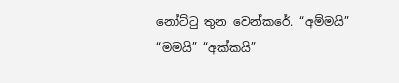නෝට්ටු තුන වෙන්කරේ. “අම්මයි” “මමයි” “අක්කයි”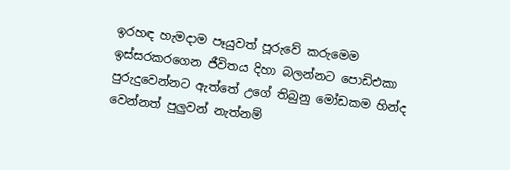ඉරහඳ හැමදාම පෑයුවත් පූරුවේ කරුමෙම ඉස්සරකරගෙන ජීවිතය දිහා බලන්නට පොඩිඑකා පුරුදුවෙන්නට ඇත්තේ උගේ තිබුනු මෝඩකම හින්ද වෙන්නත් පුලුවන් නැත්නම්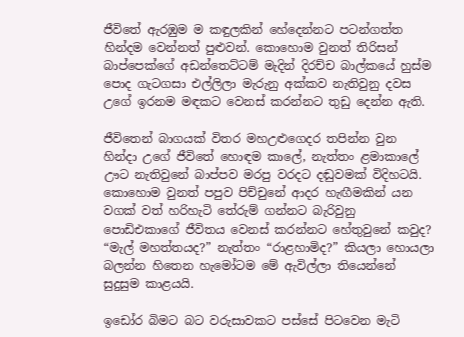ජීවිතේ ඇරඹුම ම කඳුලකින් හේදෙන්නට පටන්ගත්ත හින්දම වෙන්නත් පුළුවන්. කොහොම වුනත් තිරිසන් බාප්පෙක්ගේ අඩන්තෙට්ටම් මැදින් දිරච්ච බාල්කයේ හුස්ම පොද ගැටගසා එල්ලිලා මැරුනු අක්කව නැතිවුනු දවස උගේ ඉරනම මඳකට වෙනස් කරන්නට තුඩු දෙන්න ඇති.

ජීවිතෙන් බාගයක් විතර මහඋළුගෙදර තපින්න වුන හින්දා උගේ ජීවිතේ හොඳම කාලේ, නැත්තං ළමාකාලේ ඌට නැතිවුනේ බාප්පව මරපු වරදට දඬුවමක් විදිහටයි. කොහොම වුනත් පපුව පිච්චුනේ ආදර හැඟීමකින් යන වගක් වත් හරිහැටි තේරුම් ගන්නට බැරිවුනු පොඩිඑකාගේ ජීවිතය වෙනස් කරන්නට හේතුවුනේ කවුද? “මැල් මහත්තයද?” නැත්තං “රාළහාමිද?” කියලා හොයලා බලන්න හිතෙන හැමෝටම මේ ඇවිල්ලා තියෙන්නේ සුදුසුම කාළයයි.

ඉඩෝර බිමට බට වරුසාවකට පස්සේ පිටවෙන මැටි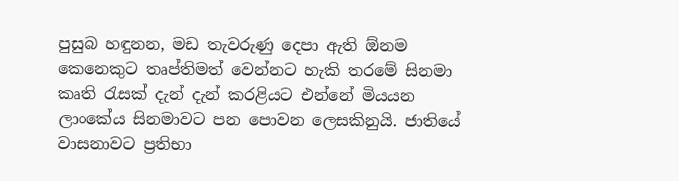පුසුබ හඳුනන, මඩ තැවරුණු දෙපා ඇති ඕනම කෙනෙකුට තෘප්තිමත් වෙන්නට හැකි තරමේ සිනමා කෘති රැසක් දැන් දැන් කරළියට එන්නේ මියයන ලාංකේය සිනමාවට පන පොවන ලෙසකිනුයි. ජාතියේ වාසනාවට ප්‍රතිභා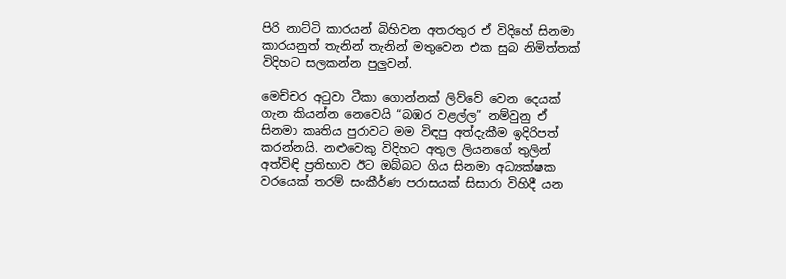පිරි නාට්ටි කාරයන් බිහිවන අතරතුර ඒ විදිහේ සිනමා කාරයනුත් තැනින් තැනින් මතුවෙන එක සුබ නිමිත්තක් විදිහට සලකන්න පුලුවන්.

මෙච්චර අටුවා ටීකා ගොන්නක් ලිව්වේ වෙන දෙයක් ගැන කියන්න නෙවෙයි “බඹර වළල්ල” නම්වුනු ඒ සිනමා කෘතිය පුරාවට මම විඳපු අත්දැකීම ඉදිරිපත් කරන්නයි. නළුවෙකු විදිහට අතුල ලියනගේ තුලින් අත්විඳි ප්‍රතිභාව ඊට ඔබ්බට ගිය සිනමා අධ්‍යක්ෂක වරයෙක් තරම් සංකීර්ණ පරාසයක් සිසාරා විහිදී යන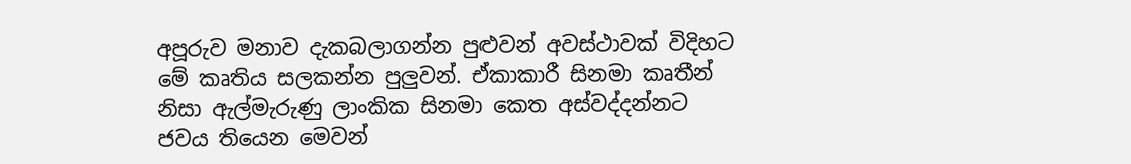අපූරුව මනාව දැකබලාගන්න පුළුවන් අවස්ථාවක් විදිහට මේ කෘතිය සලකන්න පුලුවන්. ඒකාකාරී සිනමා කෘතීන් නිසා ඇල්මැරුණු ලාංකික සිනමා කෙත අස්වද්දන්නට ජවය තියෙන මෙවන්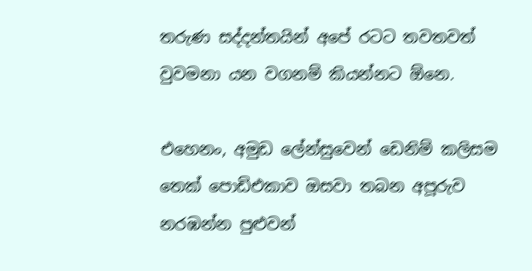තරුණ සද්දන්තයින් අපේ රටට තවතවත් වුවමනා යන වගනම් කියන්නට ඕනෙ.

එහෙනං, අමුඩ ලේන්සුවෙන් ඩෙනිම් කලිසම තෙක් පොඩිඑකාව ඔසවා තබන අපූරුව නරඹන්න පුළුවන්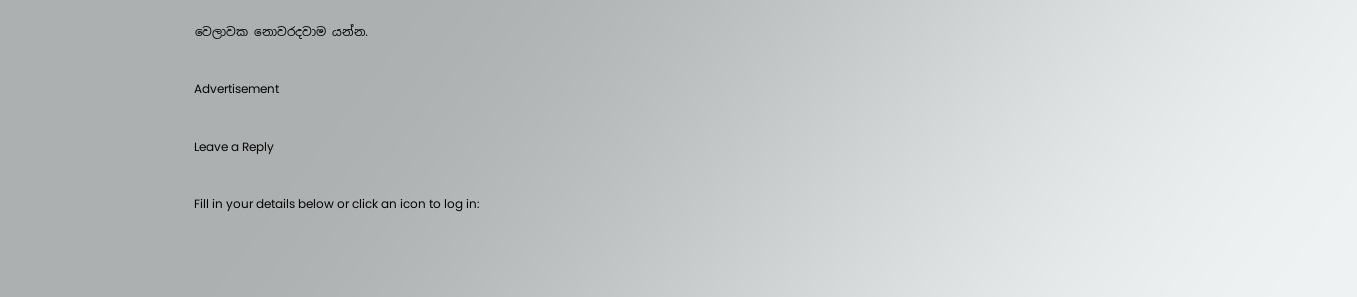වෙලාවක නොවරදවාම යන්න.

Advertisement

Leave a Reply

Fill in your details below or click an icon to log in: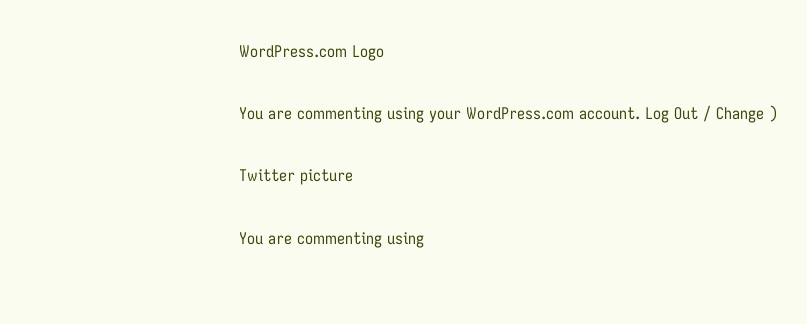WordPress.com Logo

You are commenting using your WordPress.com account. Log Out / Change )

Twitter picture

You are commenting using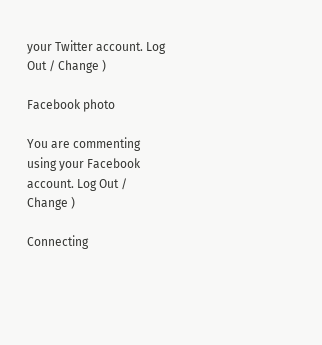your Twitter account. Log Out / Change )

Facebook photo

You are commenting using your Facebook account. Log Out / Change )

Connecting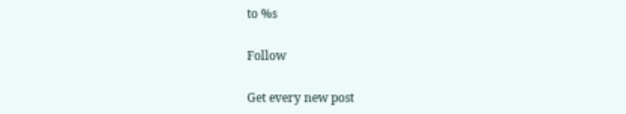to %s

Follow

Get every new post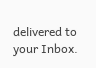delivered to your Inbox.